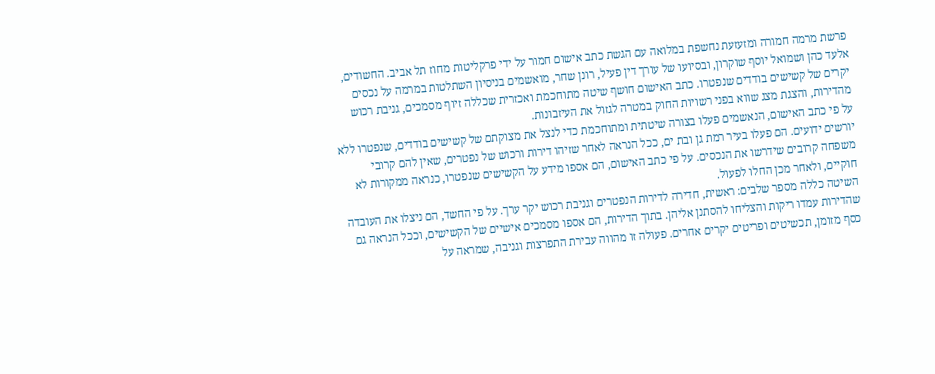פרשת מרמה חמורה ומזעזעת נחשפת במלואה עם הגשת כתב אישום חמור על ידי פרקליטות מחוז תל אביב. החשודים, אלעד כהן ושמואל יוסף שוקרון, ובסיועו של עורך דין פעיל, רונן שחר, מואשמים בניסיון השתלטות במרמה על נכסים יקרים של קשישים בודדים שנפטרו. כתב האישום חושף שיטה מתוחכמת ואכזרית שכללה זיוף מסמכים, גניבת רכוש מהדירות, והצגת מצג שווא בפני רשויות החוק במטרה לגזול את העיזבונות.
על פי כתב האישום, הנאשמים פעלו בצורה שיטתית ומתוחכמת כדי לנצל את מצוקתם של קשישים בודדים, שנפטרו ללא יורשים ידועים. הם פעלו בעיר רמת גן ובת ים, ככל הנראה לאחר שזיהו דירות ורכוש של נפטרים, שאין להם קרובי משפחה קרובים שידרשו את הנכסים. על פי כתב האישום, הם אספו מידע על הקשישים שנפטרו, כנראה ממקורות לא חוקיים, ולאחר מכן החלו לפעול.
השיטה כללה מספר שלבים: ראשית, חדירה לדירות הנפטרים וגניבת רכוש יקר ערך. על פי החשד, הם ניצלו את העובדה שהדירות עמדו ריקות והצליחו להסתנן אליהן. בתוך הדירות, הם אספו מסמכים אישיים של הקשישים, וככל הנראה גם כסף מזומן, תכשיטים ופריטים יקרים אחרים. פעולה זו מהווה עבירת התפרצות וגניבה, שמראה על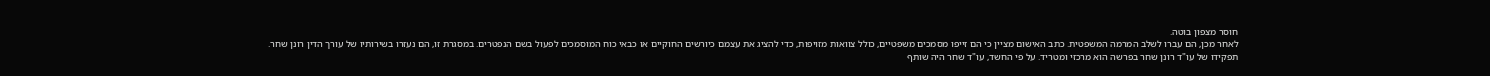חוסר מצפון בוטה.
לאחר מכן, הם עברו לשלב המרמה המשפטית. כתב האישום מציין כי הם זייפו מסמכים משפטיים, כולל צוואות מזויפות, כדי להציג את עצמם כיורשים החוקיים או כבאי כוח המוסמכים לפעול בשם הנפטרים. במסגרת זו, הם נעזרו בשירותיו של עורך הדין רונן שחר.
תפקידו של עו"ד רונן שחר בפרשה הוא מרכזי ומטריד. על פי החשד, עו"ד שחר היה שותף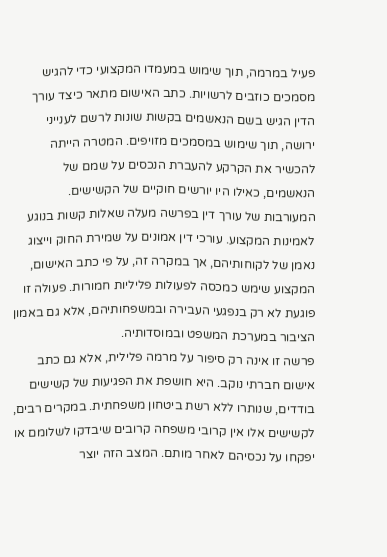פעיל במרמה, תוך שימוש במעמדו המקצועי כדי להגיש מסמכים כוזבים לרשויות. כתב האישום מתאר כיצד עורך הדין הגיש בשם הנאשמים בקשות שונות לרשם לענייני ירושה, תוך שימוש במסמכים מזויפים. המטרה הייתה להכשיר את הקרקע להעברת הנכסים על שמם של הנאשמים, כאילו היו יורשים חוקיים של הקשישים.
המעורבות של עורך דין בפרשה מעלה שאלות קשות בנוגע לאמינות המקצוע. עורכי דין אמונים על שמירת החוק וייצוג נאמן של לקוחותיהם, אך במקרה זה, על פי כתב האישום, המקצוע שימש כמכסה לפעולות פליליות חמורות. פעולה זו פוגעת לא רק בנפגעי העבירה ובמשפחותיהם, אלא גם באמון הציבור במערכת המשפט ובמוסדותיה.
פרשה זו אינה רק סיפור על מרמה פלילית, אלא גם כתב אישום חברתי נוקב. היא חושפת את הפגיעות של קשישים בודדים, שנותרו ללא רשת ביטחון משפחתית. במקרים רבים, לקשישים אלו אין קרובי משפחה קרובים שיבדקו לשלומם או יפקחו על נכסיהם לאחר מותם. המצב הזה יוצר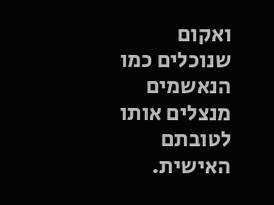ואקום שנוכלים כמו הנאשמים מנצלים אותו לטובתם האישית.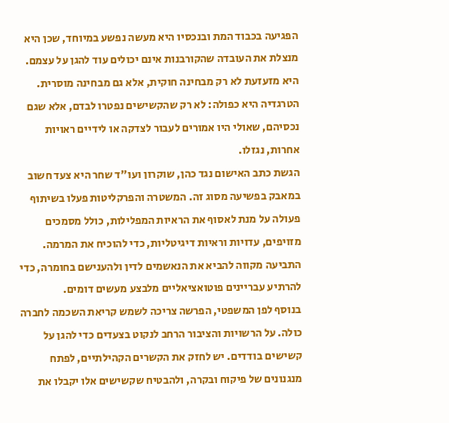הפגיעה בכבוד המת ובנכסיו היא מעשה נפשע במיוחד, שכן היא מנצלת את העובדה שהקורבנות אינם יכולים עוד להגן על עצמם. היא מזעזעת לא רק מבחינה חוקית, אלא גם מבחינה מוסרית. הטרגדיה היא כפולה: לא רק שהקשישים נפטרו לבדם, אלא שגם נכסיהם, שאולי היו אמורים לעבור לצדקה או לידיים ראויות אחרות, נגזלו.
הגשת כתב האישום נגד כהן, שוקרון ועו"ד שחר היא צעד חשוב במאבק בפשיעה מסוג זה. המשטרה והפרקליטות פעלו בשיתוף פעולה על מנת לאסוף את הראיות המפלילות, כולל מסמכים מזויפים, עדויות וראיות דיגיטליות, כדי להוכיח את המרמה. התביעה מקווה להביא את הנאשמים לדין ולהענישם בחומרה, כדי להרתיע עבריינים פוטואציאליים מלבצע מעשים דומים.
בנוסף לפן המשפטי, הפרשה צריכה לשמש קריאת השכמה לחברה כולה. על הרשויות והציבור הרחב לנקוט בצעדים כדי להגן על קשישים בודדים. יש לחזק את הקשרים הקהילתיים, לפתח מנגנונים של פיקוח ובקרה, ולהבטיח שקשישים אלו יקבלו את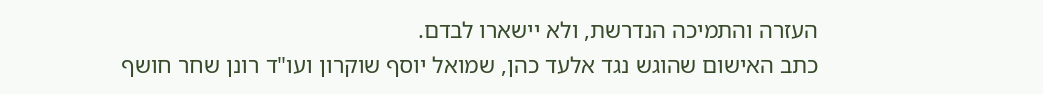העזרה והתמיכה הנדרשת, ולא יישארו לבדם.
כתב האישום שהוגש נגד אלעד כהן, שמואל יוסף שוקרון ועו"ד רונן שחר חושף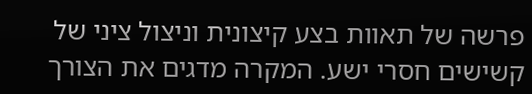פרשה של תאוות בצע קיצונית וניצול ציני של קשישים חסרי ישע. המקרה מדגים את הצורך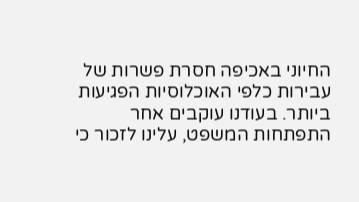החיוני באכיפה חסרת פשרות של עבירות כלפי האוכלוסיות הפגיעות ביותר. בעודנו עוקבים אחר התפתחות המשפט, עלינו לזכור כי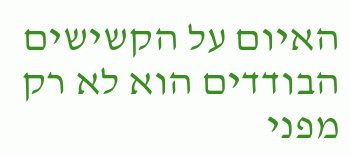האיום על הקשישים הבודדים הוא לא רק מפני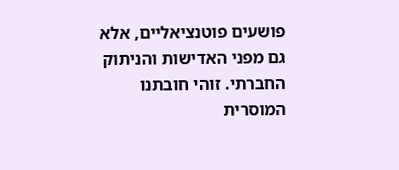פושעים פוטנציאליים, אלא גם מפני האדישות והניתוק החברתי. זוהי חובתנו המוסרית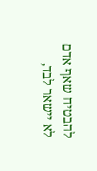להבטיח שאף אדם לא יישאר לבד,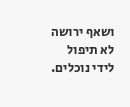ושאף ירושה לא תיפול לידי נוכלים.